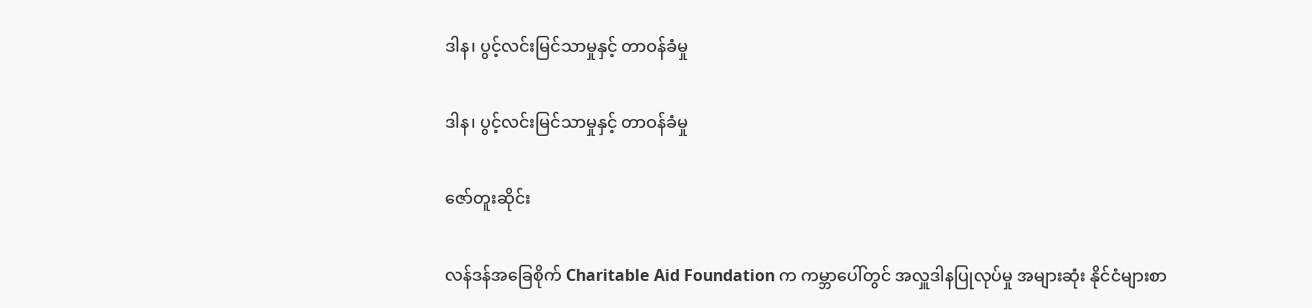ဒါန၊ ပွင့်လင်းမြင်သာမှုနှင့် တာဝန်ခံမှု

ဒါန၊ ပွင့်လင်းမြင်သာမှုနှင့် တာဝန်ခံမှု

ဇော်တူးဆိုင်း

လန်ဒန်အခြေစိုက် Charitable Aid Foundation က ကမ္ဘာပေါ်တွင် အလှူဒါနပြုလုပ်မှု အများဆုံး နိုင်ငံများစာ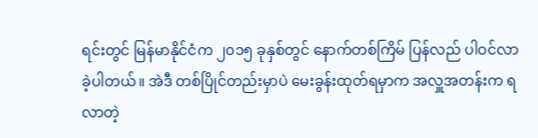ရင်းတွင် မြန်မာနိုင်ငံက ၂၀၁၅ ခုနှစ်တွင် နောက်တစ်ကြိမ် ပြန်လည် ပါဝင်လာခဲ့ပါတယ်။ အဲဒီ တစ်ပြိုင်တည်းမှာပဲ မေးခွန်းထုတ်ရမှာက အလှူအတန်းက ရလာတဲ့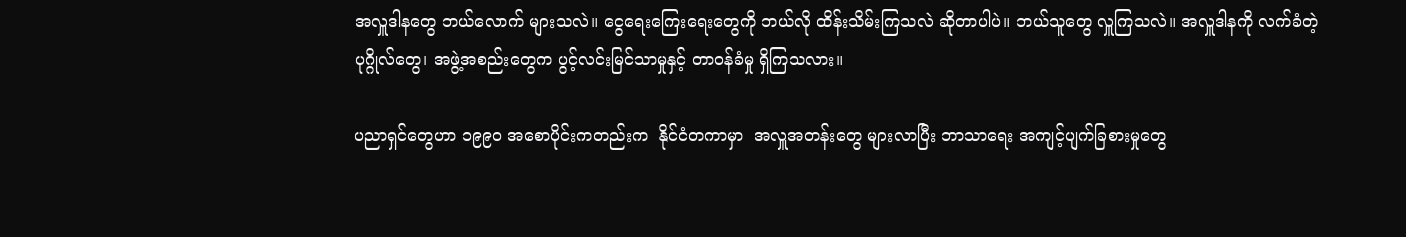အလှူဒါနတွေ ဘယ်လောက် များသလဲ။ ငွေရေးကြေးရေးတွေကို ဘယ်လို ထိန်းသိမ်းကြသလဲ ဆိုတာပါပဲ။ ဘယ်သူတွေ လှူကြသလဲ။ အလှူဒါနကို လက်ခံတဲ့ပုဂ္ဂိုလ်တွေ၊ အဖွဲ့အစည်းတွေက ပွင့်လင်းမြင်သာမှုနှင့် တာဝန်ခံမှု ရှိကြသလား။

ပညာရှင်တွေဟာ ၁၉၉၀ အစောပိုင်းကတည်းက  နိုင်ငံတကာမှာ  အလှူအတန်းတွေ များလာပြီး ဘာသာရေး အကျင့်ပျက်ခြစားမှုတွေ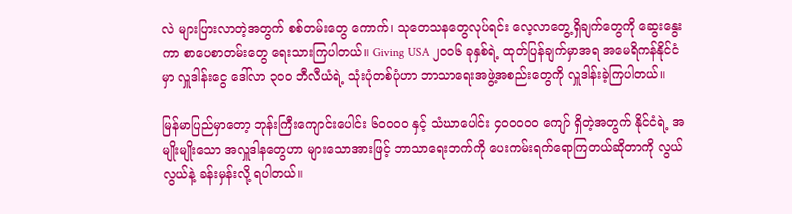လဲ များပြားလာတဲ့အတွက် စစ်တမ်းတွေ ကောက်၊ သုတေသနတွေလုပ်ရင်း လေ့လာတွေ့ရှိချက်တွေကို ဆွေးနွေးကာ စာပေစာတမ်းတွေ ရေးသားကြပါတယ်။ Giving USA ၂၀၀၆ ခုနှစ်ရဲ့ ထုတ်ပြန်ချက်မှာအရ အမေရိကန်နိုင်ငံမှာ လှူဒါန်းငွေ ဒေါ်လာ ၃၀၀ ဘီလီယံရဲ့ သုံးပုံတစ်ပုံဟာ ဘာသာရေးအဖွဲ့အစည်းတွေကို လှူဒါန်းခဲ့ကြပါတယ်။

မြန်မာပြည်မှာတော့ ဘုန်းကြီးကျောင်းပေါင်း ၆၀၀၀၀ နှင့် သံဃာပေါင်း ၄၀၀၀၀၀ ကျော် ရှိတဲ့အတွက် နိုင်ငံရဲ့ အမျိုးမျိုးသော အလှူဒါနတွေဟာ များသောအားဖြင့် ဘာသာရေးဘက်ကို ပေးကမ်းရက်ရောကြတယ်ဆိုတာကို လွယ်လွယ်နဲ့ ခန်းမှန်းလို့ ရပါတယ်။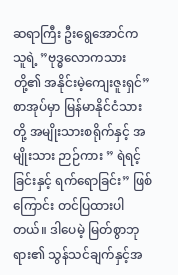ဆရာကြီး ဦးရွေအောင်က သူရဲ့ ”ဗုဒ္ဓလောကသားတို့၏ အနိုင်းမဲ့ကျေးဇူးရှင်” စာအုပ်မှာ မြန်မာနိုင်ငံသားတို့ အမျိုးသားစရိုက်နှင့် အမျိုးသား ဉာဉ်ကား ” ရဲရင့်ခြင်းနှင့် ရက်ရောခြင်း” ဖြစ်ကြောင်း တင်ပြထားပါတယ်။ ဒါပေမဲ့ မြတ်စွာဘုရား၏ သွန်သင်ချက်နှင့်အ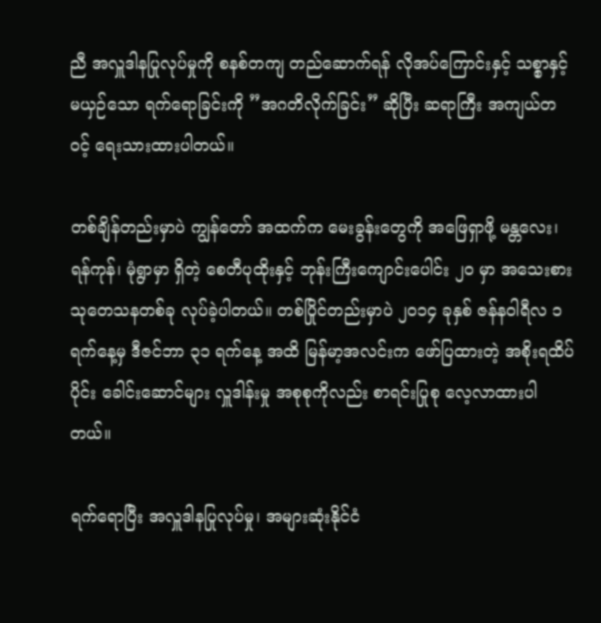ညီ အလှူဒါနပြုလုပ်မှုကို စနစ်တကျ တည်ဆောက်ရန် လိုအပ်ကြောင်းနှင့် သစ္စာနှင့်မယှဉ်သော ရက်ရောခြင်းကို ”အဂတိလိုက်ခြင်း” ဆိုပြီး ဆရာကြီး အကျယ်တဝင့် ရေးသားထားပါတယ်။

တစ်ချိန်တည်းမှာပဲ ကျွန်တော် အထက်က မေးခွန်းတွေကို အဖြေရှာဖို့ မန္တလေး၊ ရန်ကုန်၊ မုံရွာမှာ ရှိတဲ့ စေတီပုထိုးနှင့် ဘုန်းကြီးကျောင်းပေါင်း ၂၀ မှာ အသေးစား သုတေသနတစ်ခု လုပ်ခဲ့ပါတယ်။ တစ်ပြိုင်တည်းမှာပဲ ၂၀၁၄ ခုနှစ် ဇန်နဝါရီလ ၁ ရက်နေ့မှ ဒီဇင်ဘာ ၃၁ ရက်နေ့ အထိ မြန်မာ့အလင်းက ဖော်ပြထားတဲ့ အစိုးရထိပ်ပိုင်း ခေါင်းဆောင်များ လှူဒါန်းမှု အစုစုကိုလည်း စာရင်းပြုစု လေ့လာထားပါတယ်။

ရက်ရောပြီး အလှူဒါနပြုလုပ်မှု၊ အများဆုံးနိုင်ငံ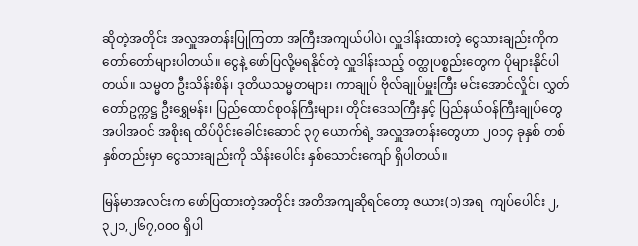ဆိုတဲ့အတိုင်း အလှူအတန်းပြုကြတာ အကြီးအကျယ်ပါပဲ၊ လှူဒါန်းထားတဲ့ ငွေသားချည်းကိုက တော်တော်များပါတယ်။ ငွေနဲ့ ဖော်ပြလို့မရနိုင်တဲ့ လှူဒါန်းသည့် ဝတ္ထုပစ္စည်းတွေက ပိုများနိုင်ပါတယ်။ သမ္မတ ဦးသိန်းစိန်၊ ဒုတိယသမ္မတများ၊ ကာချုပ် ဗိုလ်ချုပ်မှူးကြီး မင်းအောင်လှိုင်၊ လွှတ်တော်ဥက္ကဋ္ဌ ဦးရွှေမန်း၊ ပြည်ထောင်စုဝန်ကြီးများ၊ တိုင်းဒေသကြီးနှင့် ပြည်နယ်ဝန်ကြီးချုပ်တွေ အပါအဝင် အစိုးရ ထိပ်ပိုင်းခေါင်းဆောင် ၃၇ ယောက်ရဲ့ အလှူအတန်းတွေဟာ ၂၀၁၄ ခုနှစ် တစ်နှစ်တည်းမှာ ငွေသားချည်းကို သိန်းပေါင်း နှစ်သောင်းကျော် ရှိပါတယ်။

မြန်မာအလင်းက ဖော်ပြထားတဲ့အတိုင်း အတိအကျဆိုရင်တော့ ဇယား(၁)အရ  ကျပ်ပေါင်း ၂,၃၂၁,၂၆၇,၀၀၀ ရှိပါ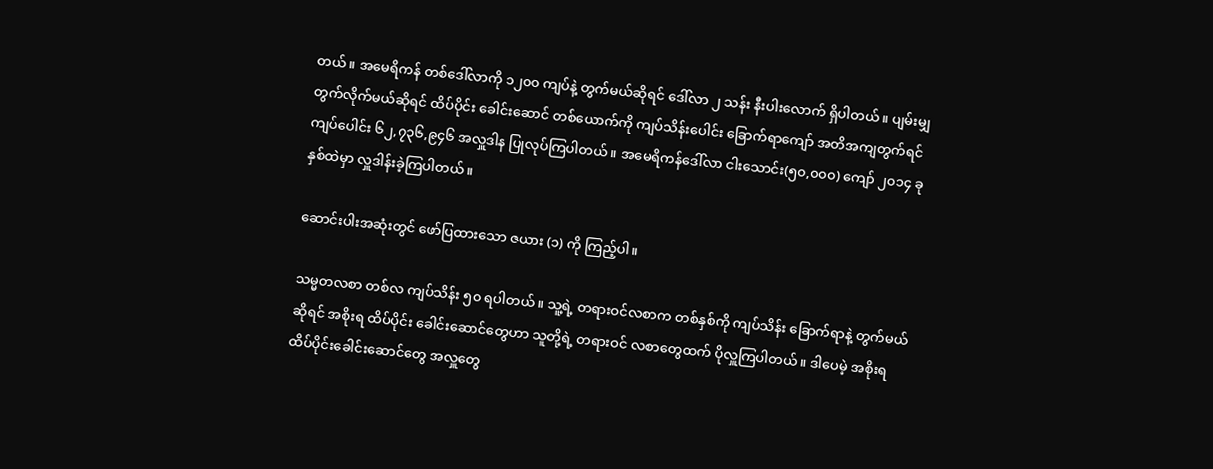တယ်။ အမေရိကန် တစ်ဒေါ်လာကို ၁၂၀၀ ကျပ်နဲ့ တွက်မယ်ဆိုရင် ဒေါ်လာ ၂ သန်း နီးပါးလောက် ရှိပါတယ်။ ပျမ်းမျှ တွက်လိုက်မယ်ဆိုရင် ထိပ်ပိုင်း ခေါင်းဆောင် တစ်ယောက်ကို ကျပ်သိန်းပေါင်း ခြောက်ရာကျော် အတိအကျတွက်ရင် ကျပ်ပေါင်း ၆၂,၇၃၆,၉၄၆ အလှူဒါန ပြုလုပ်ကြပါတယ်။ အမေရိကန်ဒေါ်လာ ငါးသောင်း(၅၀,၀၀၀) ကျော် ၂၀၁၄ ခုနှစ်ထဲမှာ လှူဒါန်းခဲ့ကြပါတယ်။

ဆောင်းပါးအဆုံးတွင် ဖော်ပြထားသော ဇယား (၁) ကို ကြည့်ပါ။

သမ္မတလစာ တစ်လ ကျပ်သိန်း ၅၀ ရပါတယ်။ သူ့ရဲ့ တရားဝင်လစာက တစ်နှစ်ကို ကျပ်သိန်း ခြောက်ရာနဲ့ တွက်မယ်ဆိုရင် အစိုးရ ထိပ်ပိုင်း ခေါင်းဆောင်တွေဟာ သူတို့ရဲ့ တရားဝင် လစာတွေထက် ပိုလှူကြပါတယ်။ ဒါပေမဲ့ အစိုးရ ထိပ်ပိုင်းခေါင်းဆောင်တွေ အလှူတွေ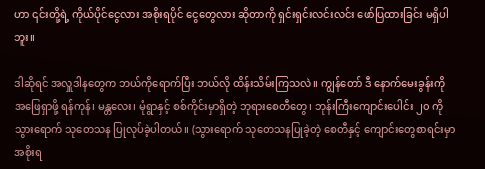ဟာ ၎င်းတို့ရဲ့ ကိုယ်ပိုင်ငွေလား အစိုးရပိုင် ငွေတွေလား ဆိုတာကို ရှင်းရှင်းလင်းလင်း ဖော်ပြထားခြင်း မရှိပါဘူး။

ဒါဆိုရင် အလှူဒါနတွေက ဘယ်ကိုရောက်ပြီး ဘယ်လို ထိန်းသိမ်းကြသလဲ။ ကျွန်တော် ဒီ နောက်မေးခွန်းကို အဖြေရှာဖို့ ရန်ကုန်၊ မန္တလေး၊ မုံရွာနှင့် စစ်ကိုင်းမှာရှိတဲ့ ဘုရားစေတီတွေ၊ ဘုန်းကြီးကျောင်းပေါင်း ၂၀ ကို သွားရောက် သုတေသန ပြုလုပ်ခဲ့ပါတယ်။ (သွားရောက် သုတေသနပြုခဲ့တဲ့ စေတီနှင့် ကျောင်းတွေစာရင်းမှာ အစိုးရ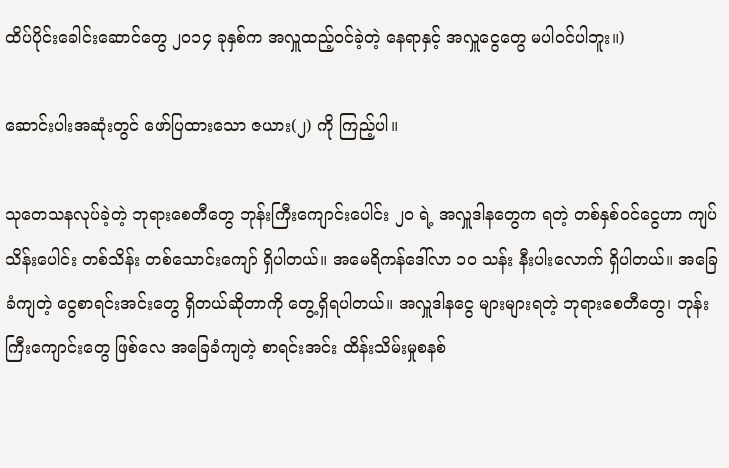ထိပ်ပိုင်းခေါင်းဆောင်တွေ ၂၀၁၄ ခုနှစ်က အလှူထည့်ဝင်ခဲ့တဲ့ နေရာနှင့် အလှူငွေတွေ မပါဝင်ပါဘူး။)

ဆောင်းပါးအဆုံးတွင် ဖော်ပြထားသော ဇယား(၂) ကို ကြည့်ပါ။

သုတေသနလုပ်ခဲ့တဲ့ ဘုရားစေတီတွေ ဘုန်းကြီးကျောင်းပေါင်း ၂၀ ရဲ့ အလှူဒါနတွေက ရတဲ့ တစ်နှစ်ဝင်ငွေဟာ ကျပ်သိန်းပေါင်း တစ်သိန်း တစ်သောင်းကျော် ရှိပါတယ်။ အမေရိကန်ဒေါ်လာ ၁၀ သန်း နီးပါးလောက် ရှိပါတယ်။ အခြေခံကျတဲ့ ငွေစာရင်းအင်းတွေ ရှိတယ်ဆိုတာကို တွေ့ရှိရပါတယ်။ အလှူဒါနငွေ များများရတဲ့ ဘုရားစေတီတွေ၊ ဘုန်းကြီးကျောင်းတွေ ဖြစ်လေ အခြေခံကျတဲ့ စာရင်းအင်း ထိန်းသိမ်းမှုစနစ်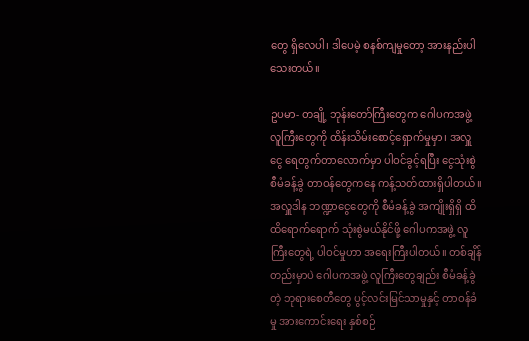တွေ ရှိလေပါ၊ ဒါပေမဲ့ စနစ်ကျမှုတော့ အားနည်းပါသေးတယ်။

ဥပမာ- တချို့ ဘုန်းတော်ကြီးတွေက ဂေါပကအဖွဲ့လူကြီးတွေကို ထိန်းသိမ်းစောင့်ရှောက်မှုမှာ၊ အလှူငွေ ရေတွက်တာလောက်မှာ ပါဝင်ခွင့်ရပြီး ငွေသုံးစွဲ စီမံခန့်ခွဲ တာဝန်တွေကနေ ကန့်သတ်ထားရှိပါတယ်။ အလှူဒါန ဘဏ္ဍာငွေတွေကို စီမံခန့်ခွဲ အကျိုးရှိရှိ ထိထိရောက်ရောက် သုံးစွဲမယ်နိုင်ဖို့ ဂေါပကအဖွဲ့ လူကြီးတွေရဲ့ ပါဝင်မှုဟာ အရေးကြီးပါတယ်။ တစ်ချိန်တည်းမှာပဲ ဂေါပကအဖွဲ့ လူကြီးတွေချည်း စီမံခန့်ခွဲတဲ့ ဘုရားစေတီတွေ ပွင့်လင်းမြင်သာမှုနှင့် တာဝန်ခံမှု အားကောင်းရေး နှစ်စဉ်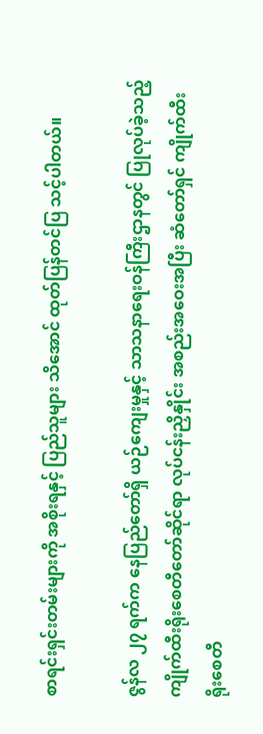စာရင်းရှင်းတမ်းများကို အစိုးရနှင့် ပြည်သူများ သိအောင် ထုတ်ပြန်တင်ပြ သင့်ပါတယ်။

ဇွန်လ ၂၇ ရက်က နေပြည်တော်ရှိ ယဉ်ကျေးမှုနှင့် သာသနာရေးဝန်ကြီးဌာနတွင် ပြုလုပ်ခဲ့သည့် ကျိုက်ထီးရိုးစေတီတော်ဆိုင်ရာ လုပ်ငန်းညှိနှိုင်း အစည်းအဝေးအပြီး ဆံတော်ရှင် ကျိုက်ထီးရိုးစေတီ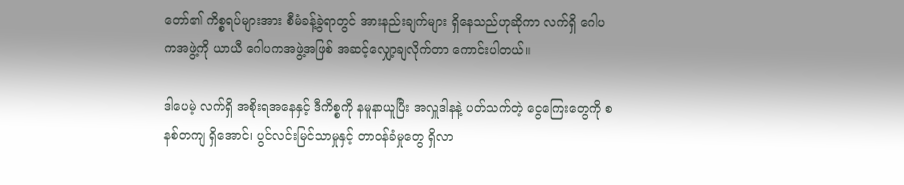တော်၏ ကိစ္စရပ်များအား စီမံခန့်ခွဲရာတွင် အားနည်းချက်များ ရှိနေသည်ဟုဆိုကာ လက်ရှိ ဂေါပကအဖွဲ့ကို ယာယီ ဂေါပကအဖွဲ့အဖြစ် အဆင့်လျှော့ချလိုက်တာ ကောင်းပါတယ်။

ဒါပေမဲ့ လက်ရှိ အစိုးရအနေနှင့် ဒီကိစ္စကို နမူနာယူပြီး အလှူဒါနနဲ့ ပတ်သက်တဲ့ ငွေကြေးတွေကို စနစ်တကျ ရှိအောင်၊ ပွင်လင်းမြင်သာမှုနှင့် တာဝန်ခံမှုတွေ ရှိလာ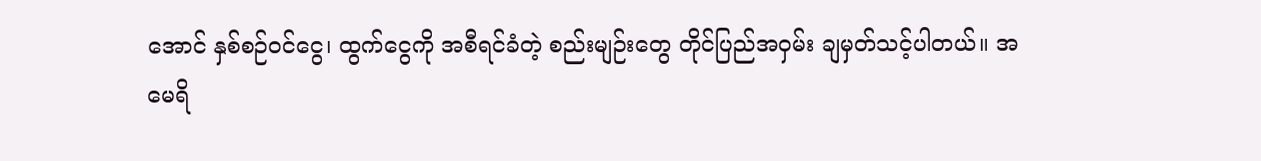အောင် နှစ်စဉ်ဝင်ငွေ၊ ထွက်ငွေကို အစီရင်ခံတဲ့ စည်းမျဉ်းတွေ တိုင်ပြည်အဝှမ်း ချမှတ်သင့်ပါတယ်။ အမေရိ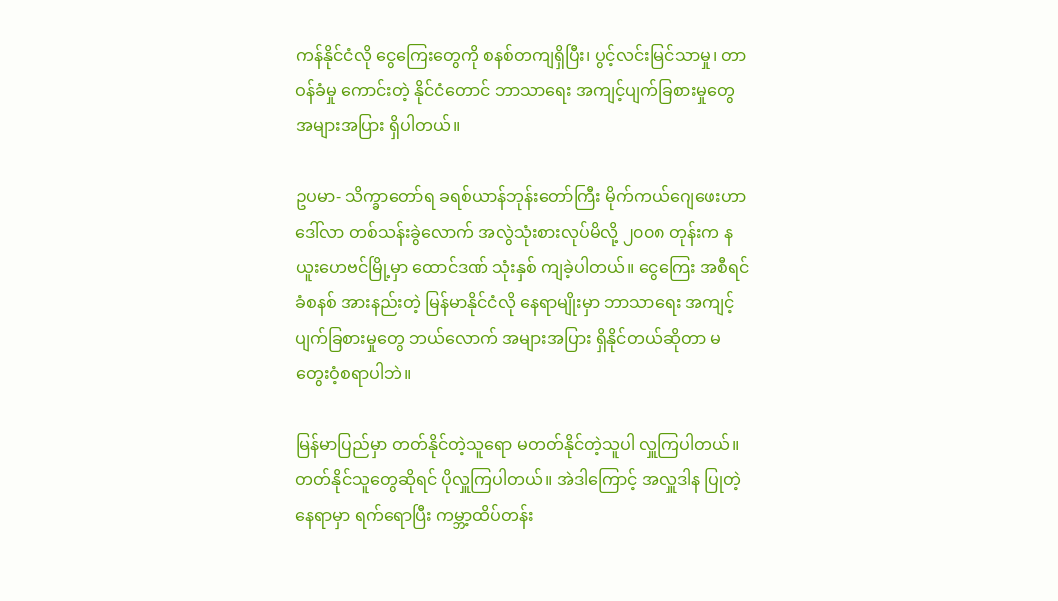ကန်နိုင်ငံလို ငွေကြေးတွေကို စနစ်တကျရှိပြီး၊ ပွင့်လင်းမြင်သာမှု၊ တာဝန်ခံမှု ကောင်းတဲ့ နိုင်ငံတောင် ဘာသာရေး အကျင့်ပျက်ခြစားမှုတွေ အများအပြား ရှိပါတယ်။

ဥပမာ- သိက္ခာတော်ရ ခရစ်ယာန်ဘုန်းတော်ကြီး မိုက်ကယ်ဂျေဖေးဟာ ဒေါ်လာ တစ်သန်းခွဲလောက် အလွဲသုံးစားလုပ်မိလို့ ၂၀၀၈ တုန်းက နယူးဟေဗင်မြို့မှာ ထောင်ဒဏ် သုံးနှစ် ကျခဲ့ပါတယ်။ ငွေကြေး အစီရင်ခံစနစ် အားနည်းတဲ့ မြန်မာနိုင်ငံလို နေရာမျိုးမှာ ဘာသာရေး အကျင့်ပျက်ခြစားမှုတွေ ဘယ်လောက် အများအပြား ရှိနိုင်တယ်ဆိုတာ မတွေးဝံ့စရာပါဘဲ။

မြန်မာပြည်မှာ တတ်နိုင်တဲ့သူရော မတတ်နိုင်တဲ့သူပါ လှူကြပါတယ်။ တတ်နိုင်သူတွေဆိုရင် ပိုလှူကြပါတယ်။ အဲဒါကြောင့် အလှူဒါန ပြုတဲ့နေရာမှာ ရက်ရောပြီး ကမ္ဘာ့ထိပ်တန်း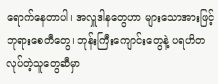ရောက်နေတာပါ၊ အလှူဒါနတွေဟာ များသောအားဖြင့် ဘုရားစေတီတွေ၊ ဘုန်းကြီးကျောင်းတွေနဲ့ ပရဟိတ လုပ်တဲ့သူတွေဆီမှာ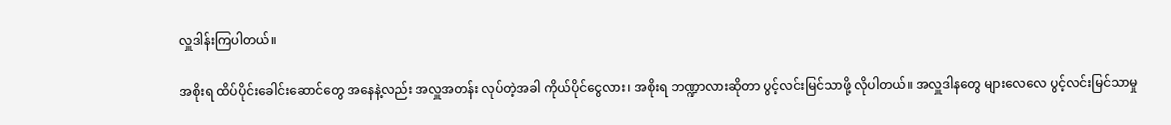လှူဒါန်းကြပါတယ်။

အစိုးရ ထိပ်ပိုင်းခေါင်းဆောင်တွေ အနေနဲ့လည်း အလှူအတန်း လုပ်တဲ့အခါ ကိုယ်ပိုင်ငွေလား၊ အစိုးရ ဘဏ္ဍာလားဆိုတာ ပွင့်လင်းမြင်သာဖို့ လိုပါတယ်။ အလှူဒါနတွေ များလေလေ ပွင့်လင်းမြင်သာမှု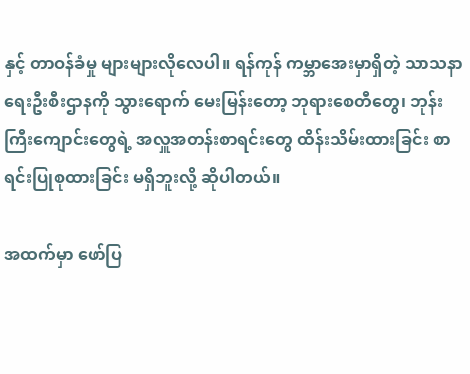နှင့် တာဝန်ခံမှု များများလိုလေပါ။ ရန်ကုန် ကမ္ဘာအေးမှာရှိတဲ့ သာသနာရေးဦးစီးဌာနကို သွားရောက် မေးမြန်းတော့ ဘုရားစေတီတွေ၊ ဘုန်းကြီးကျောင်းတွေရဲ့ အလှူအတန်းစာရင်းတွေ ထိန်းသိမ်းထားခြင်း စာရင်းပြုစုထားခြင်း မရှိဘူးလို့ ဆိုပါတယ်။

အထက်မှာ ဖော်ပြ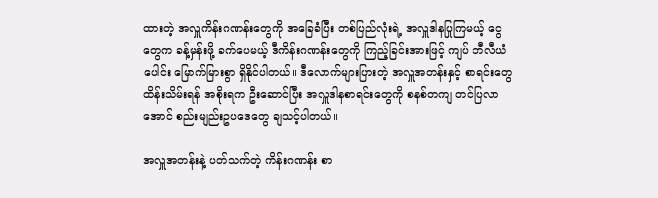ထားတဲ့ အလှူကိန်းဂဏန်းတွေကို အခြေခံပြီး တစ်ပြည်လုံးရဲ့ အလှူဒါနပြုကြမယ့် ငွေတွေက ခန့်မှန်းဖို့ ခက်ပေမယ့် ဒီကိန်းဂဏန်းတွေကို ကြည့်ခြင်းအားဖြင့် ကျပ် ဘီလီယံပေါင်း မြောက်မြားစွာ ရှိနိုင်ပါတယ်။ ဒီလောက်များပြားတဲ့ အလှူအတန်းနှင့် စာရင်းတွေ ထိန်းသိမ်းရန် အစိုးရက ဦးဆောင်ပြီး အလှူဒါနစာရင်းတွေကို စနစ်တကျ တင်ပြလာအောင် စည်းမျည်းဥပဒေတွေ ချသင့်ပါတယ်။

အလှူအတန်းနဲ့ ပတ်သက်တဲ့ ကိန်းဂဏန်း စာ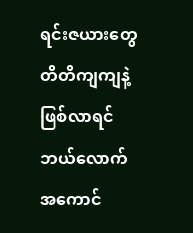ရင်းဇယားတွေ တိတိကျကျနဲ့ ဖြစ်လာရင် ဘယ်လောက် အကောင်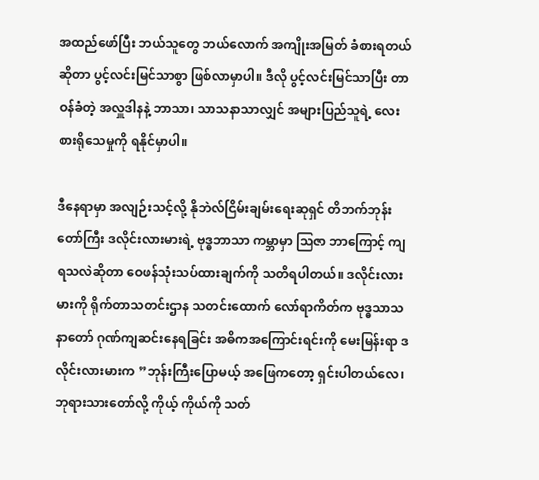အထည်ဖော်ပြီး ဘယ်သူတွေ ဘယ်လောက် အကျိုးအမြတ် ခံစားရတယ်ဆိုတာ ပွင့်လင်းမြင်သာစွာ ဖြစ်လာမှာပါ။ ဒီလို ပွင့်လင်းမြင်သာပြီး တာဝန်ခံတဲ့ အလှူဒါနနဲ့ ဘာသာ၊ သာသနာသာလျှင် အများပြည်သူရဲ့ လေးစားရိုသေမှုကို ရနိုင်မှာပါ။

ဒီနေရာမှာ အလျဉ်းသင့်လို့ နိုဘဲလ်ငြိမ်းချမ်းရေးဆုရှင် တိဘက်ဘုန်းတော်ကြီး ဒလိုင်းလားမားရဲ့ ဗုဒ္ဓဘာသာ ကမ္ဘာမှာ သြဇာ ဘာကြောင့် ကျရသလဲဆိုတာ ဝေဖန်သုံးသပ်ထားချက်ကို သတိရပါတယ်။ ဒလိုင်းလားမားကို ရိုက်တာသတင်းဌာန သတင်းထောက် လော်ရာကိတ်က ဗုဒ္ဓသာသနာတော် ဂုဏ်ကျဆင်းနေရခြင်း အဓိကအကြောင်းရင်းကို မေးမြန်းရာ ဒလိုင်းလားမားက ”ဘုန်းကြီးပြောမယ့် အဖြေကတော့ ရှင်းပါတယ်လေ၊ ဘုရားသားတော်လို့ ကိုယ့် ကိုယ်ကို သတ်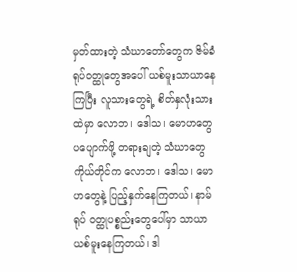မှတ်ထားတဲ့ သံဃာတော်တွေက ဇိမ်ခံရုပ်ဝတ္ထုတွေအပေါ် ယစ်မူးသာယာနေကြပြီး လူသားတွေရဲ့ စိတ်နှလုံးသားထဲမှာ လောဘ၊ ဒေါသ၊ မောဟတွေ ပပျောက်ဖို့ တရားချတဲ့ သံဃာတွေ ကိုယ်တိုင်က လောဘ၊ ဒေါသ၊ မောဟတွေနဲ့ ပြည့်နှက်နေကြတယ်၊ နာမ်ရုပ် ဝတ္ထုပစ္စည်းတွေပေါ်မှာ သာယာယစ်မူးနေကြတယ်၊ ဒါ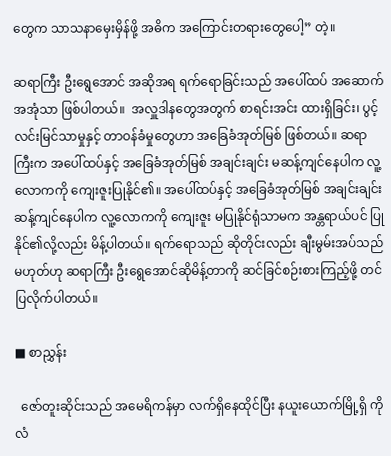တွေက သာသနာမှေးမှိန်ဖို့ အဓိက အကြောင်းတရားတွေပေါ့” တဲ့။

ဆရာကြီး ဦးရွေအောင် အဆိုအရ ရက်ရောခြင်းသည် အပေါ်ထပ် အဆောက်အအုံသာ ဖြစ်ပါတယ်။  အလှူဒါနတွေအတွက် စာရင်းအင်း ထားရှိခြင်း၊ ပွင့်လင်းမြင်သာမှုနှင့် တာဝန်ခံမှုတွေဟာ အခြေခံအုတ်မြစ် ဖြစ်တယ်။ ဆရာကြီးက အပေါ်ထပ်နှင့် အခြေခံအုတ်မြစ် အချင်းချင်း မဆန့်ကျင်နေပါက လူ့လောကကို ကျေးဇူးပြုနိုင်၏။ အပေါ်ထပ်နှင့် အခြေခံအုတ်မြစ် အချင်းချင်း ဆန့်ကျင်နေပါက လူ့လောကကို ကျေးဇူး မပြုနိုင်ရုံသာမက အန္တရာယ်ပင် ပြုနိုင်၏လို့လည်း မိန့်ပါတယ်။ ရက်ရောသည် ဆိုတိုင်းလည်း ချီးမွမ်းအပ်သည် မဟုတ်ဟု ဆရာကြီး ဦးရွေအောင်ဆိုမိန့်တာကို ဆင်ခြင်စဉ်းစားကြည့်ဖို့ တင်ပြလိုက်ပါတယ်။

■ စာညွှန်း

  ဇော်တူးဆိုင်းသည် အမေရိကန်မှာ လက်ရှိနေထိုင်ပြီး နယူးယောက်မြို့ရှိ ကိုလံ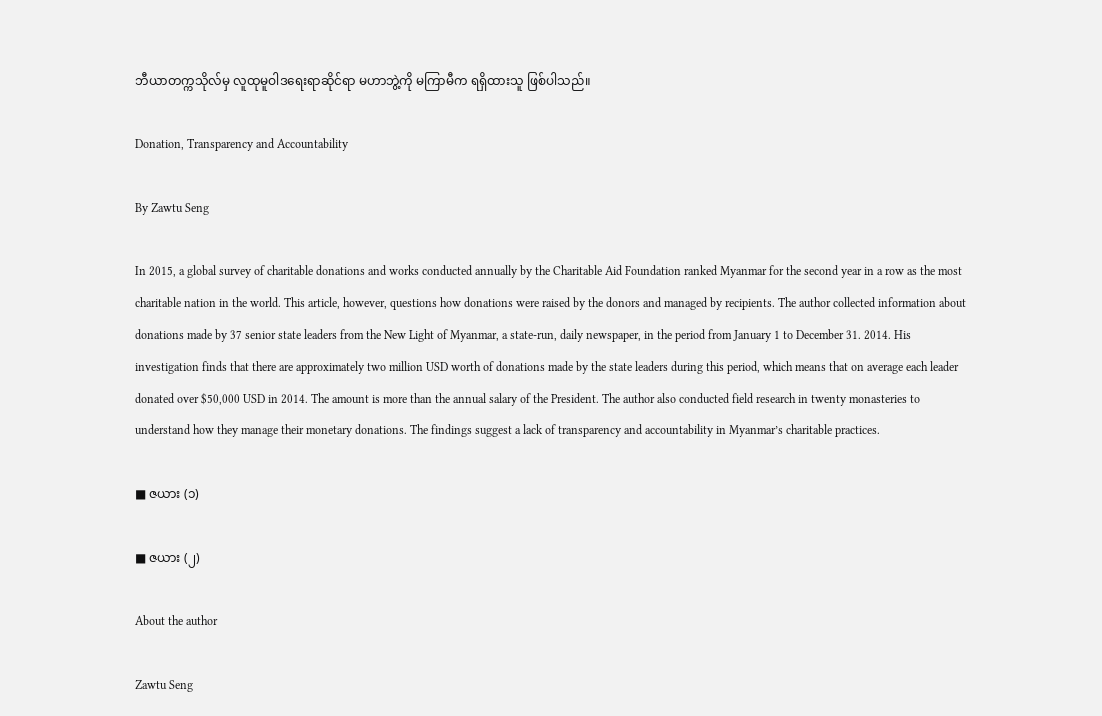ဘီယာတက္ကသိုလ်မှ လူထုမူဝါဒရေးရာဆိုင်ရာ မဟာဘွဲ့ကို မကြာမီက ရရှိထားသူ ဖြစ်ပါသည်။

Donation, Transparency and Accountability

By Zawtu Seng

In 2015, a global survey of charitable donations and works conducted annually by the Charitable Aid Foundation ranked Myanmar for the second year in a row as the most charitable nation in the world. This article, however, questions how donations were raised by the donors and managed by recipients. The author collected information about donations made by 37 senior state leaders from the New Light of Myanmar, a state-run, daily newspaper, in the period from January 1 to December 31. 2014. His investigation finds that there are approximately two million USD worth of donations made by the state leaders during this period, which means that on average each leader donated over $50,000 USD in 2014. The amount is more than the annual salary of the President. The author also conducted field research in twenty monasteries to understand how they manage their monetary donations. The findings suggest a lack of transparency and accountability in Myanmar’s charitable practices.

■ ဇယား (၁)

■ ဇယား (၂)

About the author

Zawtu Seng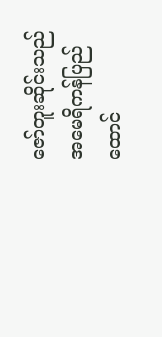ဇော်တူးဆိုင်းသည် အမေရိကန်ပြည်ထောင်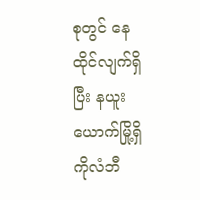စုတွင် နေထိုင်လျက်ရှိပြီး နယူးယောက်မြို့ရှိ ကိုလံဘီ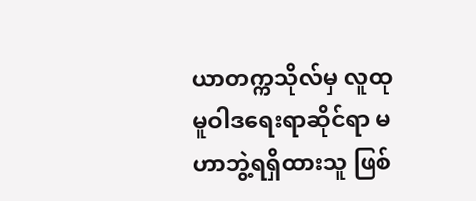ယာတက္ကသိုလ်မှ လူထုမူဝါဒရေးရာဆိုင်ရာ မဟာဘွဲ့ရရှိထားသူ ဖြစ်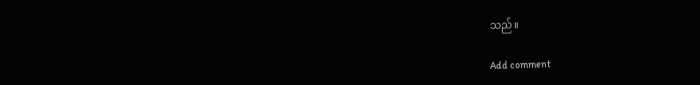သည်။

Add comment